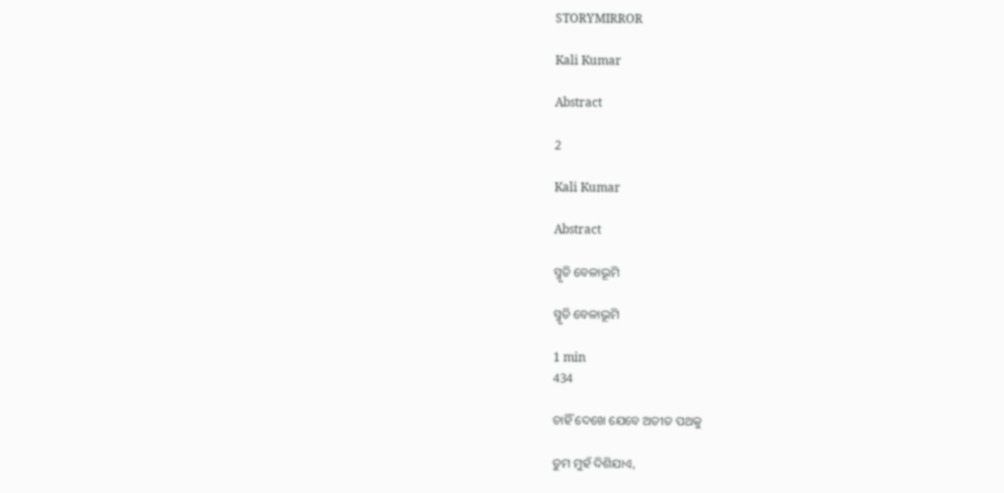STORYMIRROR

Kali Kumar

Abstract

2

Kali Kumar

Abstract

ସ୍ମୃତି ବେଳାଭୂମି

ସ୍ମୃତି ବେଳାଭୂମି

1 min
434

ଚାହିଁ ଦେଖେ ଯେବେ ଅତୀତ ପଥକୁ

ତୁମ ମୁହଁ ଦିଶିଯାଏ,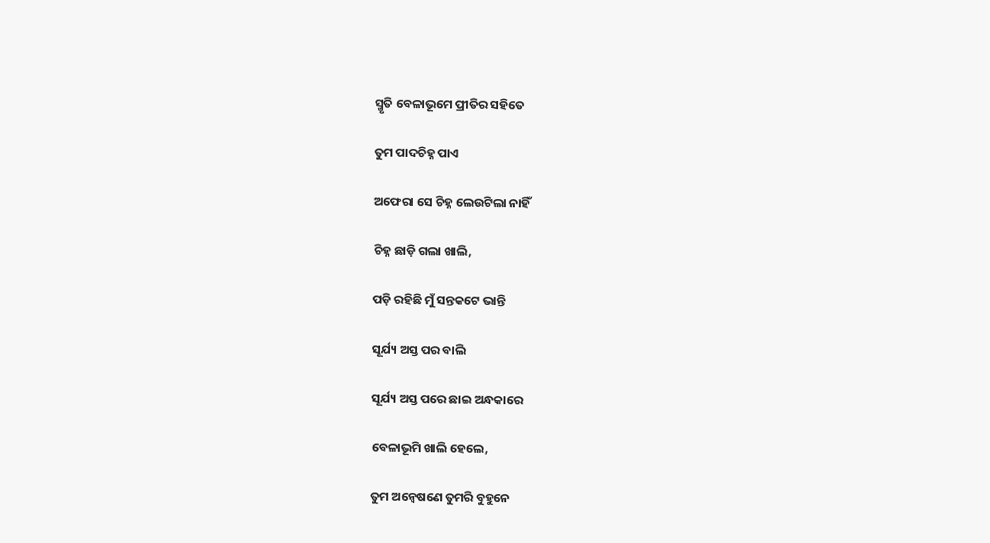ସ୍ମୃତି ବେଳାଭୂମେ ପ୍ରୀତିର ସହିତେ

ତୁମ ପାଦଚିହ୍ନ ପାଏ

ଅଫେରା ସେ ଚିହ୍ନ ଲେଉଟିଲା ନାହିଁ

ଚିହ୍ନ ଛାଡ଼ି ଗଲା ଖାଲି,

ପଡ଼ି ରହିଛି ମୁଁ ସନ୍ତକଟେ ଭାନ୍ତି

ସୂର୍ଯ୍ୟ ଅସ୍ତ ପର ବାଲି

ସୂର୍ଯ୍ୟ ଅସ୍ତ ପରେ ଛାଇ ଅନ୍ଧକାରେ

ବେଳାଭୂମି ଖାଲି ହେଲେ,

ତୁମ ଅନ୍ୱେଷଣେ ତୁମରି ବୁହୁନେ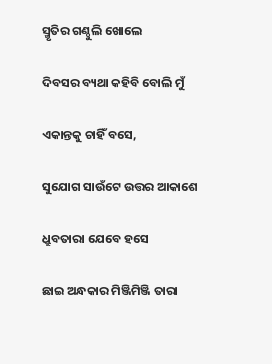ସ୍ମୃତିର ଗଣ୍ଠୁଲି ଖୋଲେ

ଦିବସର ବ୍ୟଥା କହିବି ବୋଲି ମୁଁ

ଏକାନ୍ତକୁ ଚାହିଁ ବସେ,

ସୁଯୋଗ ସାଉଁଟେ ଉତ୍ତର ଆକାଶେ

ଧ୍ରୁବତାରା ଯେବେ ହସେ

ଛାଇ ଅନ୍ଧକାର ମିଞ୍ଜିମିଞ୍ଜି ତାରା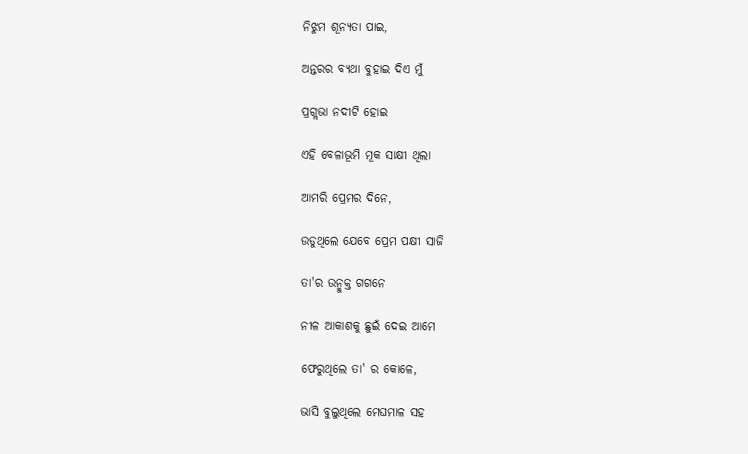ନିଝୁମ ଶୂନ୍ୟତା ପାଇ,

ଅନ୍ତରର ବ୍ୟଥା ବୁହାଇ ଦିଏ ମୁଁ

ପ୍ରଗ୍ଲଭା ନଦୀଟି ହୋଇ

ଏହି ବେଳାଭୂମି ମୂକ ସାକ୍ଷୀ ଥିଲା

ଆମରି ପ୍ରେମର ଦିନେ,

ଉଡୁଥିଲେ ଯେବେ ପ୍ରେମ ପକ୍ଷୀ ସାଜି

ତା'ର ଉନ୍ମୁକ୍ତ ଗଗନେ

ନୀଳ ଆକାଶକୁ ଛୁଇଁ ଦେଇ ଆମେ

ଫେରୁଥିଲେ ତା' ର କୋଳେ,

ଭାସି ବୁଲୁଥିଲେ ମେଘମାଳ ସହ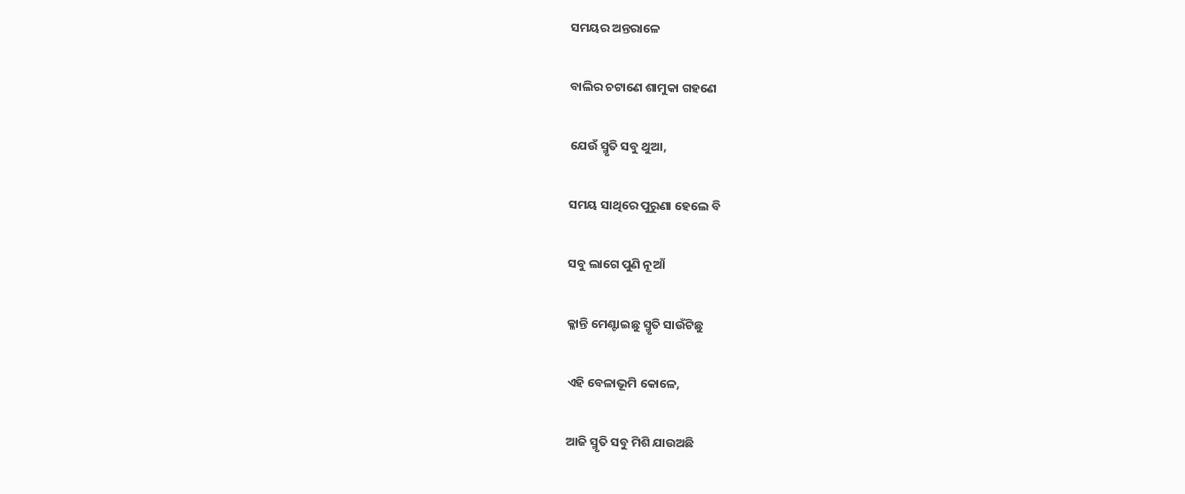ସମୟର ଅନ୍ତରାଳେ

ବାଲିର ଚଟାଣେ ଶାମୁକା ଗହଣେ

ଯେଉଁ ସ୍ମୃତି ସବୁ ଥୁଆ,

ସମୟ ସାଥିରେ ପୁରୁଣା ହେଲେ ବି

ସବୁ ଲାଗେ ପୁଣି ନୂଆଁ

କ୍ଳାନ୍ତି ମେଣ୍ଟାଇଛୁ ସ୍ମୃତି ସାଉଁଟିଛୁ

ଏହି ବେଳାଭୂମି କୋଳେ,

ଆଜି ସ୍ମୃତି ସବୁ ମିଶି ଯାଉଅଛି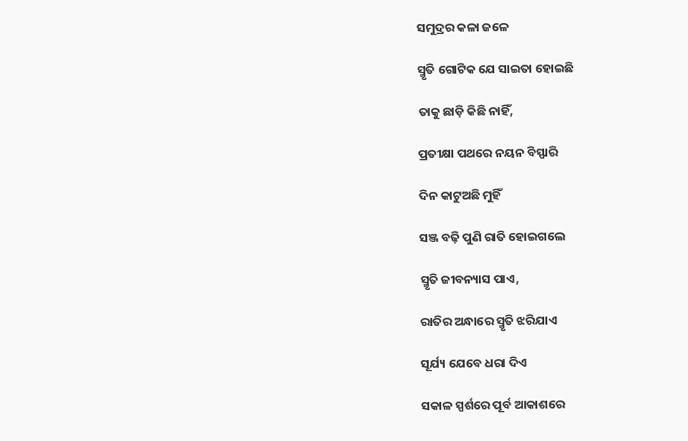ସମୁଦ୍ରର କଳା ଜଳେ

ସ୍ମୃତି ଗୋଟିକ ଯେ ସାଇତା ହୋଇଛି

ତାକୁ ଛାଡ଼ି କିଛି ନାହିଁ,

ପ୍ରତୀକ୍ଷା ପଥରେ ନୟନ ବିସ୍ଫାରି

ଦିନ କାଟୁଅଛି ମୁହିଁ

ସଞ୍ଜ ବଢ଼ି ପୁଣି ରାତି ହୋଇଗଲେ

ସ୍ମୃତି ଜୀବନ୍ୟାସ ପାଏ,

ରାତିର ଅନ୍ଧାରେ ସ୍ମୃତି ଝରିଯାଏ

ସୂର୍ଯ୍ୟ ଯେବେ ଧରା ଦିଏ

ସକାଳ ସ୍ପର୍ଶରେ ପୂର୍ବ ଆକାଶରେ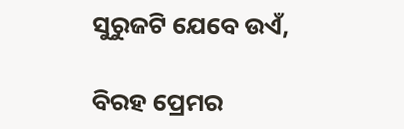ସୁରୁଜଟି ଯେବେ ଉଏଁ,

ବିରହ ପ୍ରେମର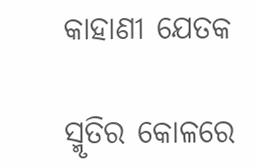କାହାଣୀ ଯେତକ

ସ୍ମୃତିର କୋଳରେ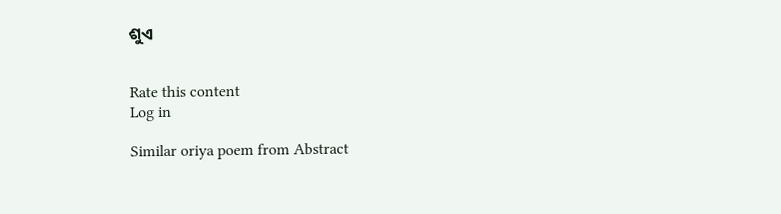ଶୁଏ


Rate this content
Log in

Similar oriya poem from Abstract